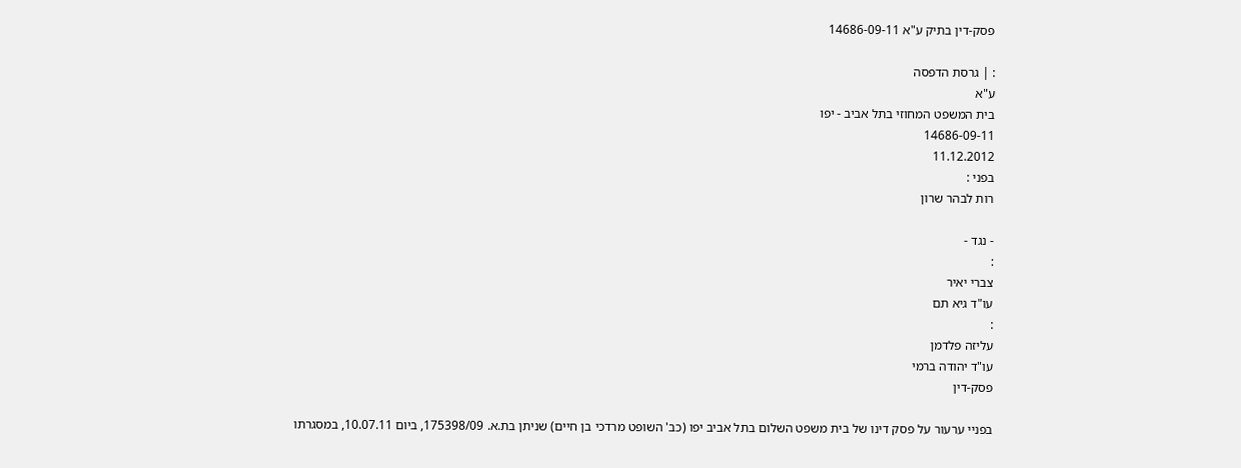פסק-דין בתיק ע"א 14686-09-11

: | גרסת הדפסה
ע"א
בית המשפט המחוזי בתל אביב - יפו
14686-09-11
11.12.2012
בפני :
רות לבהר שרון

- נגד -
:
צברי יאיר
עו"ד גיא תם
:
עליזה פלדמן
עו"ד יהודה ברמי
פסק-דין

בפניי ערעור על פסק דינו של בית משפט השלום בתל אביב יפו (כב' השופט מרדכי בן חיים) שניתן בת.א. 175398/09, ביום 10.07.11, במסגרתו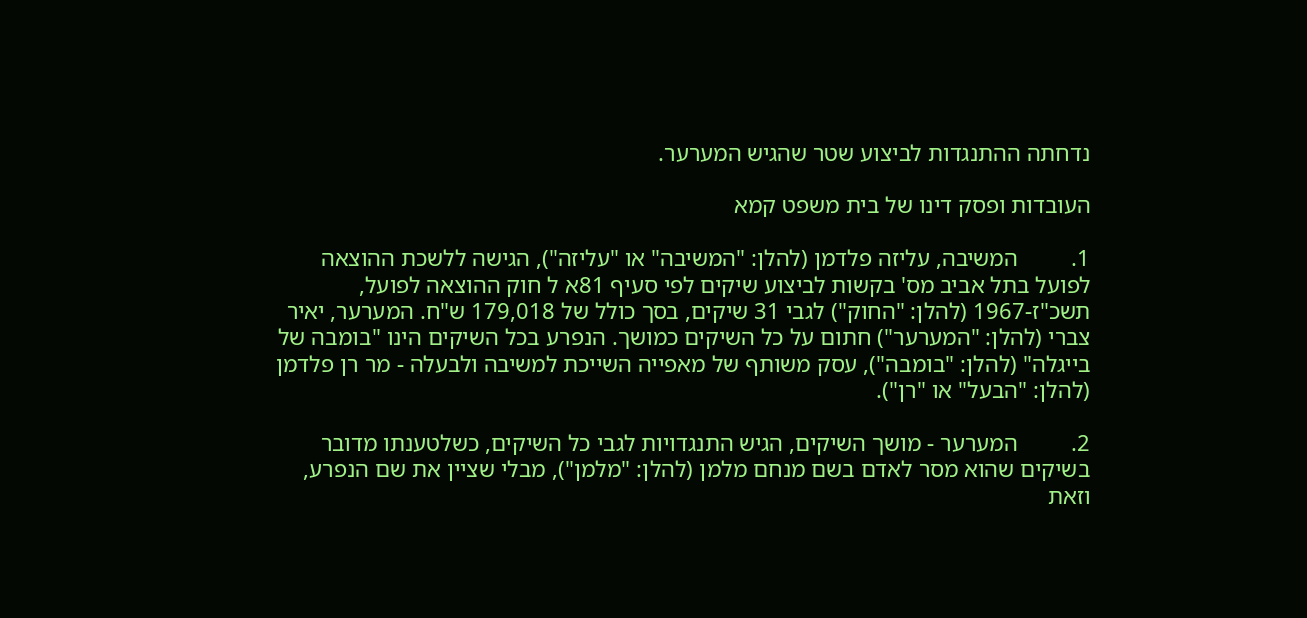נדחתה ההתנגדות לביצוע שטר שהגיש המערער.

העובדות ופסק דינו של בית משפט קמא

1.         המשיבה, עליזה פלדמן (להלן: "המשיבה" או "עליזה"), הגישה ללשכת ההוצאה לפועל בתל אביב מס' בקשות לביצוע שיקים לפי סעיף 81א ל חוק ההוצאה לפועל, תשכ"ז-1967 (להלן: "החוק") לגבי 31 שיקים, בסך כולל של 179,018 ש"ח. המערער, יאיר צברי (להלן: "המערער") חתום על כל השיקים כמושך. הנפרע בכל השיקים הינו "בומבה של בייגלה" (להלן: "בומבה"), עסק משותף של מאפייה השייכת למשיבה ולבעלה - מר רן פלדמן (להלן: "הבעל" או "רן").

2.         המערער - מושך השיקים, הגיש התנגדויות לגבי כל השיקים, כשלטענתו מדובר בשיקים שהוא מסר לאדם בשם מנחם מלמן (להלן: "מלמן"), מבלי שציין את שם הנפרע, וזאת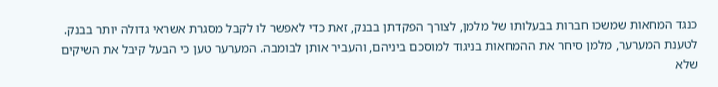כנגד המחאות שמשכו חברות בבעלותו של מלמן, לצורך הפקדתן בבנק, זאת כדי לאפשר לו לקבל מסגרת אשראי גדולה יותר בבנק. לטענת המערער, מלמן סיחר את ההמחאות בניגוד למוסכם ביניהם, והעביר אותן לבומבה. המערער טען כי הבעל קיבל את השיקים שלא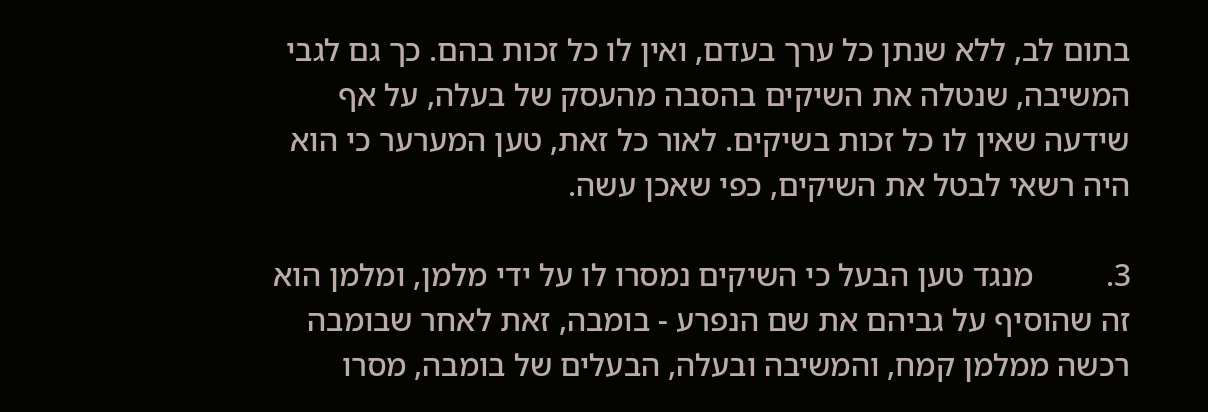בתום לב, ללא שנתן כל ערך בעדם, ואין לו כל זכות בהם. כך גם לגבי המשיבה, שנטלה את השיקים בהסבה מהעסק של בעלה, על אף שידעה שאין לו כל זכות בשיקים. לאור כל זאת, טען המערער כי הוא היה רשאי לבטל את השיקים, כפי שאכן עשה.

3.         מנגד טען הבעל כי השיקים נמסרו לו על ידי מלמן, ומלמן הוא זה שהוסיף על גביהם את שם הנפרע - בומבה, זאת לאחר שבומבה רכשה ממלמן קמח, והמשיבה ובעלה, הבעלים של בומבה, מסרו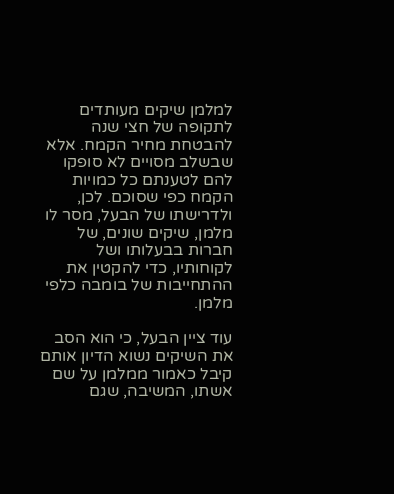למלמן שיקים מעותדים לתקופה של חצי שנה להבטחת מחיר הקמח. אלא שבשלב מסויים לא סופקו להם לטענתם כל כמויות הקמח כפי שסוכם. לכן, ולדרישתו של הבעל, מסר לו מלמן, שיקים שונים, של חברות בבעלותו ושל לקוחותיו, כדי להקטין את ההתחייבות של בומבה כלפי מלמן.

עוד ציין הבעל, כי הוא הסב את השיקים נשוא הדיון אותם קיבל כאמור ממלמן על שם אשתו, המשיבה, שגם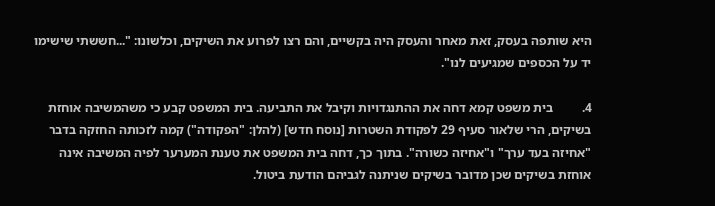היא שותפה בעסק, זאת מאחר והעסק היה בקשיים, והם רצו לפרוע את השיקים, וכלשונו: "...חששתי שישימו יד על הכספים שמגיעים לנו".

4.         בית משפט קמא דחה את ההתנגדויות וקיבל את התביעה. בית המשפט קבע כי משהמשיבה אוחזת בשיקים, הרי שלאור סעיף 29 לפקודת השטרות [נוסח חדש] (להלן: "הפקודה") קמה לזכותה החזקה בדבר "אחיזה בעד ערך" ו"אחיזה כשורה". בתוך כך, דחה בית המשפט את טענת המערער לפיה המשיבה אינה אוחזת בשיקים שכן מדובר בשיקים שניתנה לגביהם הודעת ביטול.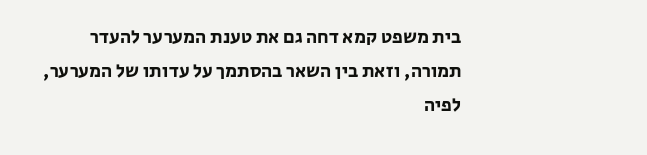בית משפט קמא דחה גם את טענת המערער להעדר תמורה, וזאת בין השאר בהסתמך על עדותו של המערער, לפיה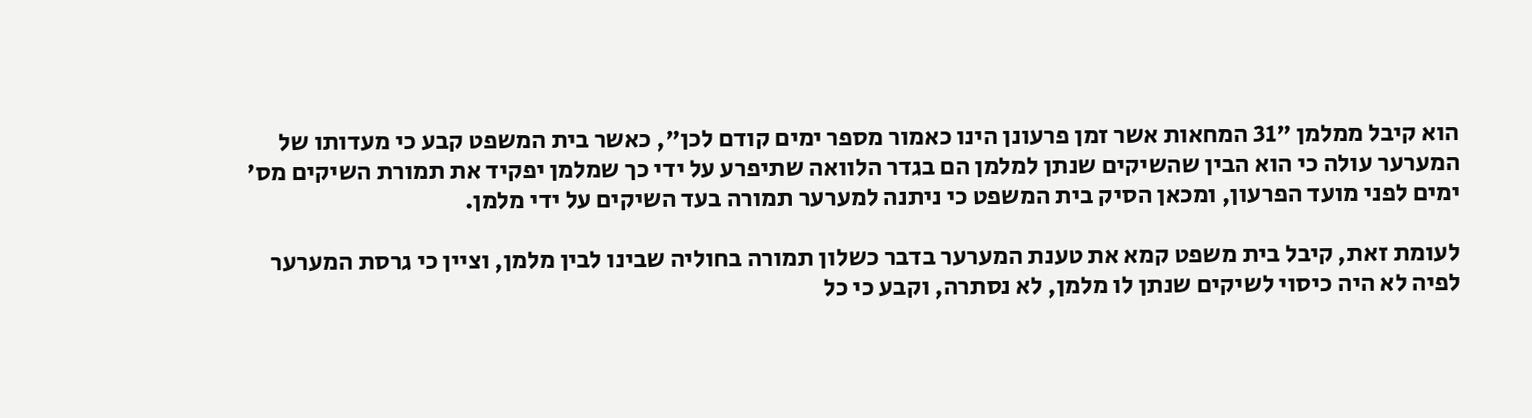הוא קיבל ממלמן "31 המחאות אשר זמן פרעונן הינו כאמור מספר ימים קודם לכן", כאשר בית המשפט קבע כי מעדותו של המערער עולה כי הוא הבין שהשיקים שנתן למלמן הם בגדר הלוואה שתיפרע על ידי כך שמלמן יפקיד את תמורת השיקים מס' ימים לפני מועד הפרעון, ומכאן הסיק בית המשפט כי ניתנה למערער תמורה בעד השיקים על ידי מלמן.

לעומת זאת, קיבל בית משפט קמא את טענת המערער בדבר כשלון תמורה בחוליה שבינו לבין מלמן, וציין כי גרסת המערער לפיה לא היה כיסוי לשיקים שנתן לו מלמן, לא נסתרה, וקבע כי כל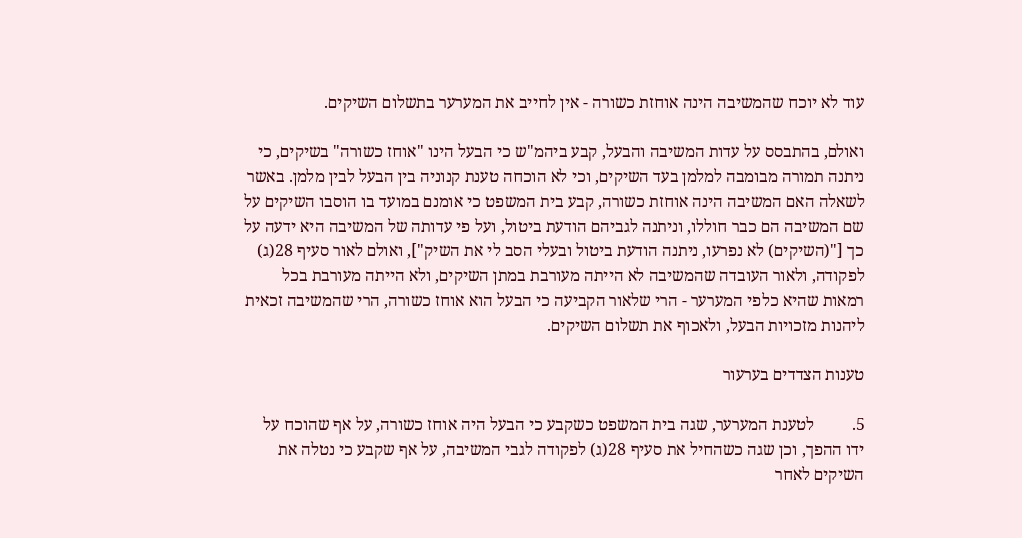עוד לא יוכח שהמשיבה הינה אוחזת כשורה - אין לחייב את המערער בתשלום השיקים.

ואולם, בהתבסס על עדות המשיבה והבעל, קבע ביהמ"ש כי הבעל הינו "אוחז כשורה" בשיקים, כי ניתנה תמורה מבומבה למלמן בעד השיקים, וכי לא הוכחה טענת קנוניה בין הבעל לבין מלמן. באשר לשאלה האם המשיבה הינה אוחזת כשורה, קבע בית המשפט כי אומנם במועד בו הוסבו השיקים על שם המשיבה הם כבר חוללו, וניתנה לגביהם הודעת ביטול, ועל פי עדותה של המשיבה היא ידעה על כך ["(השיקים) לא נפרעו, ניתנה הודעת ביטול ובעלי הסב לי את השיק"], ואולם לאור סעיף 28(ג) לפקודה, ולאור העובדה שהמשיבה לא הייתה מעורבת במתן השיקים, ולא הייתה מעורבת בכל רמאות שהיא כלפי המערער - הרי שלאור הקביעה כי הבעל הוא אוחז כשורה, הרי שהמשיבה זכאית ליהנות מזכויות הבעל, ולאכוף את תשלום השיקים.

טענות הצדדים בערעור

5.         לטענת המערער, שגה בית המשפט כשקבע כי הבעל היה אוחז כשורה, על אף שהוכח על ידו ההפך, וכן שגה כשהחיל את סעיף 28(ג) לפקודה לגבי המשיבה, על אף שקבע כי נטלה את השיקים לאחר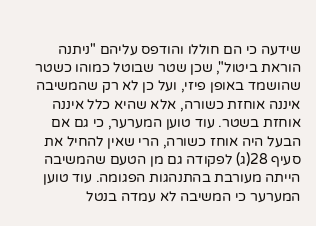שידעה כי הם חוללו והודפס עליהם "ניתנה הוראת ביטול", שכן שטר שבוטל כמוהו כשטר שהושמד באופן פיזי, ועל כן לא רק שהמשיבה איננה אוחזת כשורה, אלא שהיא כלל איננה אוחזת בשטר. עוד טוען המערער, כי גם אם הבעל היה אוחז כשורה, הרי שאין להחיל את סעיף 28(ג) לפקודה גם מן הטעם שהמשיבה הייתה מעורבת בהתנהגות הפגומה. עוד טוען המערער כי המשיבה לא עמדה בנטל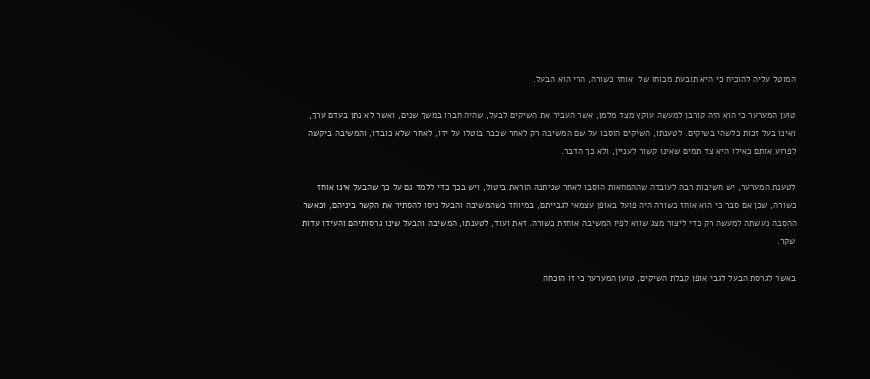המוטל עליה להוכיח כי היא תובעת מכוחו של  אוחז כשורה, הרי הוא הבעל.

טוען המערער כי הוא היה קורבן למעשה עוקץ מצד מלמן, אשר העביר את השיקים לבעל, שהיה חברו במשך שנים, ואשר לא נתן בעדם ערך, ואינו בעל זכות כלשהי בשיקים. לטענתו, השיקים הוסבו על שם המשיבה רק לאחר שכבר בוטלו על ידו, לאחר שלא כובדו, והמשיבה ביקשה לפרוע אותם כאילו היא צד תמים שאינו קשור לעניין, ולא כך הדבר.

לטענת המערער, יש חשיבות רבה לעובדה שההמחאות הוסבו לאחר שניתנה הוראת ביטול, ויש בכך כדי ללמד גם על כך שהבעל אינו אוחז כשורה, שכן אם סבר כי הוא אוחז כשורה היה פועל באופן עצמאי לגבייתם, במיוחד כשהמשיבה והבעל ניסו להסתיר את הקשר ביניהם, וכאשר ההסבה נעשתה למעשה רק כדי ליצור מצג שווא לפיו המשיבה אוחזת כשורה. זאת ועוד, לטענתו, המשיבה והבעל שינו גרסותיהם והעידו עדות שקר.

באשר לגרסת הבעל לגבי אופן קבלת השיקים, טוען המערער כי זו הוכחה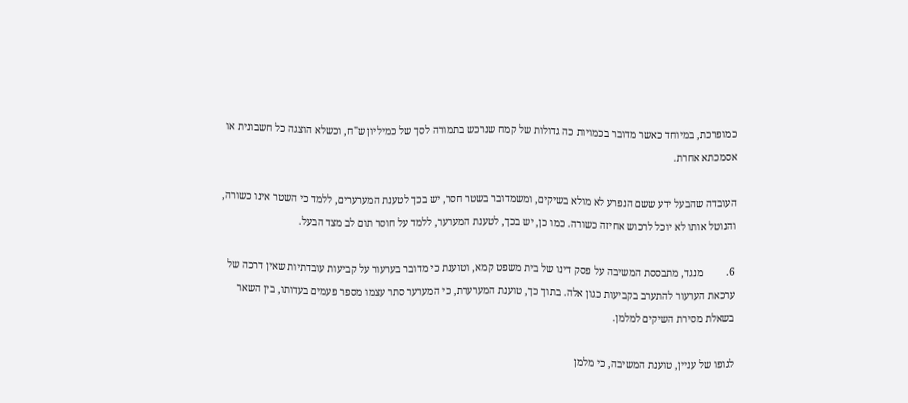כמופרכת, במיוחד כאשר מדובר בכמויות כה גדולות של קמח שנרכש בתמורה לסך של כמיליון ש"ח, וכשלא הוצגה כל חשבונית או אסמכתא אחרת.

העובדה שהבעל ידע ששם הנפרע לא מולא בשיקים, ומשמדובר בשטר חסר, יש בכך לטענת המערערים, ללמד כי השטר אינו כשורה, והנוטל אותו לא יוכל לרכוש אחיזה כשורה. כמו כן, יש בכך, לטענת המערער, ללמד על חוסר תום לב מצד הבעל.

6.         מנגד, מתבססת המשיבה על פסק דינו של בית משפט קמא, וטוענת כי מדובר בערעור על קביעות עובדתיות שאין דרכה של ערכאת הערעור להתערב בקביעות כגון אלה. בתוך כך, טוענת המערערת, כי המערער סתר עצמו מספר פעמים בעדותו, בין השאר בשאלת מסירת השיקים למלמן.

לגופו של עניין, טוענת המשיבה, כי מלמן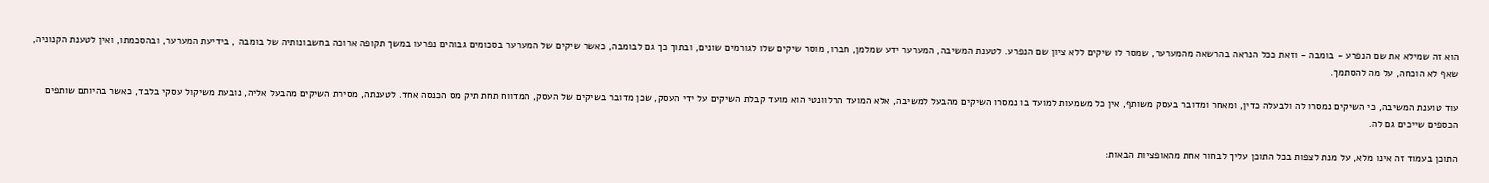הוא זה שמילא את שם הנפרע - בומבה - וזאת ככל הנראה בהרשאה מהמערער, שמסר לו שיקים ללא ציון שם הנפרע. לטענת המשיבה, המערער ידע שמלמן, חברו, מוסר שיקים שלו לגורמים שונים, ובתוך כך גם לבומבה, כאשר שיקים של המערער בסכומים גבוהים נפרעו במשך תקופה ארוכה בחשבונותיה של בומבה , בידיעת המערער, ובהסכמתו, ואין לטענת הקנוניה, שאף לא הוכחה, על מה להסתמך.

עוד טוענת המשיבה, כי השיקים נמסרו לה ולבעלה כדין, ומאחר ומדובר בעסק משותף, אין כל משמעות למועד בו נמסרו השיקים מהבעל למשיבה, אלא המועד הרלוונטי הוא מועד קבלת השיקים על ידי העסק, שכן מדובר בשיקים של העסק, המדווח תחת תיק מס הכנסה אחד. לטענתה, מסירת השיקים מהבעל אליה, נובעת משיקול עסקי בלבד, כאשר בהיותם שותפים הכספים שייכים גם לה.

התוכן בעמוד זה אינו מלא, על מנת לצפות בכל התוכן עליך לבחור אחת מהאופציות הבאות: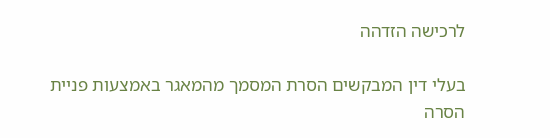לרכישה הזדהה

בעלי דין המבקשים הסרת המסמך מהמאגר באמצעות פניית הסרה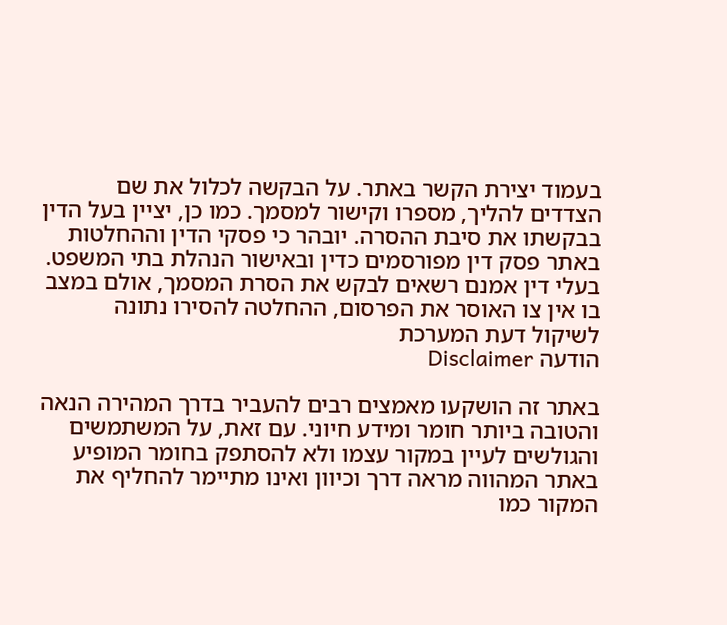בעמוד יצירת הקשר באתר. על הבקשה לכלול את שם הצדדים להליך, מספרו וקישור למסמך. כמו כן, יציין בעל הדין בבקשתו את סיבת ההסרה. יובהר כי פסקי הדין וההחלטות באתר פסק דין מפורסמים כדין ובאישור הנהלת בתי המשפט. בעלי דין אמנם רשאים לבקש את הסרת המסמך, אולם במצב בו אין צו האוסר את הפרסום, ההחלטה להסירו נתונה לשיקול דעת המערכת
הודעה Disclaimer

באתר זה הושקעו מאמצים רבים להעביר בדרך המהירה הנאה והטובה ביותר חומר ומידע חיוני. עם זאת, על המשתמשים והגולשים לעיין במקור עצמו ולא להסתפק בחומר המופיע באתר המהווה מראה דרך וכיוון ואינו מתיימר להחליף את המקור כמו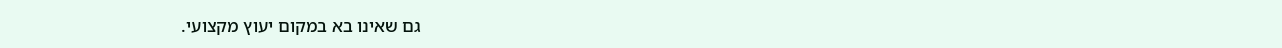גם שאינו בא במקום יעוץ מקצועי.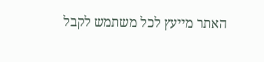האתר מייעץ לכל משתמש לקבל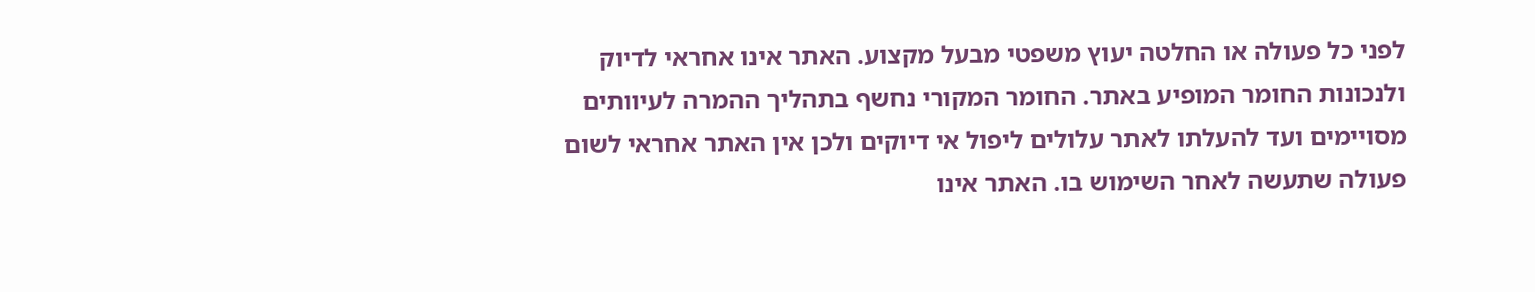לפני כל פעולה או החלטה יעוץ משפטי מבעל מקצוע. האתר אינו אחראי לדיוק ולנכונות החומר המופיע באתר. החומר המקורי נחשף בתהליך ההמרה לעיוותים מסויימים ועד להעלתו לאתר עלולים ליפול אי דיוקים ולכן אין האתר אחראי לשום פעולה שתעשה לאחר השימוש בו. האתר אינו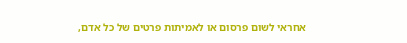אחראי לשום פרסום או לאמיתות פרטים של כל אדם,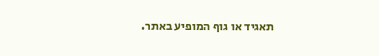תאגיד או גוף המופיע באתר.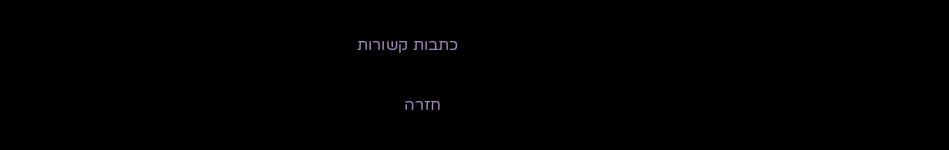כתבות קשורות

    חזרה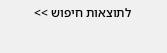לתוצאות חיפוש >>